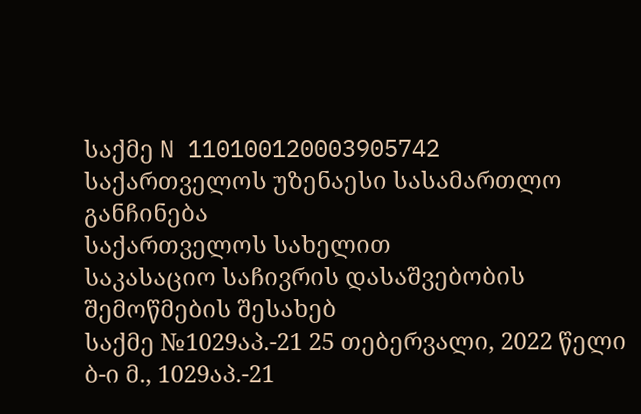საქმე N 110100120003905742
საქართველოს უზენაესი სასამართლო
განჩინება
საქართველოს სახელით
საკასაციო საჩივრის დასაშვებობის
შემოწმების შესახებ
საქმე №1029აპ.-21 25 თებერვალი, 2022 წელი
ბ-ი მ., 1029აპ.-21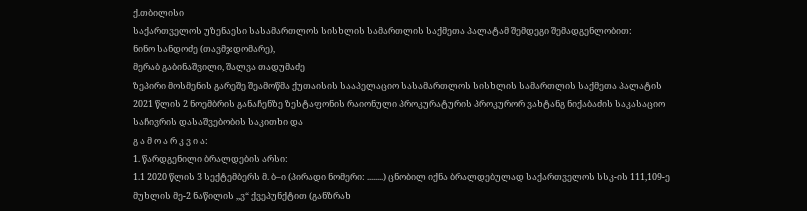ქ.თბილისი
საქართველოს უზენაესი სასამართლოს სისხლის სამართლის საქმეთა პალატამ შემდეგი შემადგენლობით:
ნინო სანდოძე (თავმჯდომარე),
მერაბ გაბინაშვილი, შალვა თადუმაძე
ზეპირი მოსმენის გარეშე შეამოწმა ქუთაისის სააპელაციო სასამართლოს სისხლის სამართლის საქმეთა პალატის 2021 წლის 2 ნოემბრის განაჩენზე ზესტაფონის რაიონული პროკურატურის პროკურორ ვახტანგ ნიქაბაძის საკასაციო საჩივრის დასაშვებობის საკითხი და
გ ა მ ო ა რ კ ვ ი ა:
1. წარდგენილი ბრალდების არსი:
1.1 2020 წლის 3 სექტემბერს მ. ბ–ი (პირადი ნომერი: ........) ცნობილ იქნა ბრალდებულად საქართველოს სსკ-ის 111,109-ე მუხლის მე-2 ნაწილის ,,ვ“ ქვეპუნქტით (განზრახ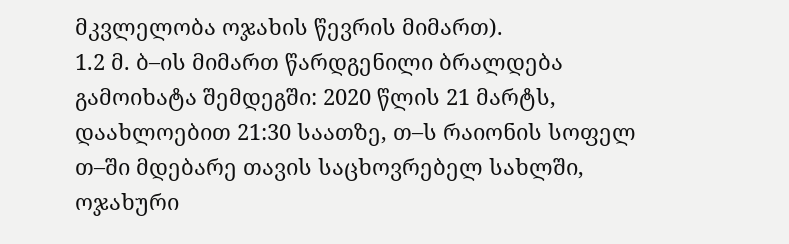მკვლელობა ოჯახის წევრის მიმართ).
1.2 მ. ბ–ის მიმართ წარდგენილი ბრალდება გამოიხატა შემდეგში: 2020 წლის 21 მარტს, დაახლოებით 21:30 საათზე, თ–ს რაიონის სოფელ თ–ში მდებარე თავის საცხოვრებელ სახლში, ოჯახური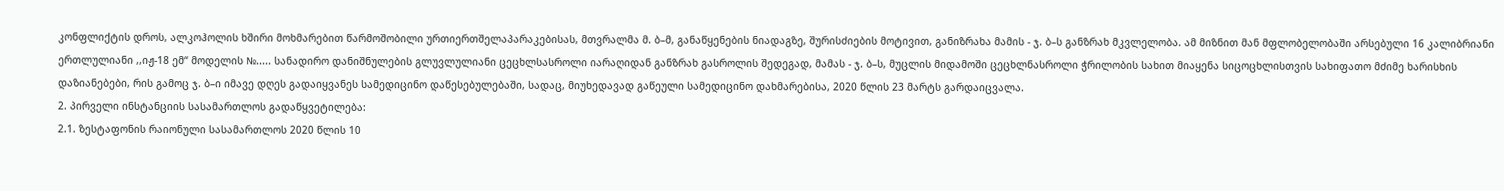კონფლიქტის დროს, ალკოჰოლის ხშირი მოხმარებით წარმოშობილი ურთიერთშელაპარაკებისას, მთვრალმა მ. ბ–მ, განაწყენების ნიადაგზე, შურისძიების მოტივით, განიზრახა მამის - ჯ. ბ–ს განზრახ მკვლელობა. ამ მიზნით მან მფლობელობაში არსებული 16 კალიბრიანი ერთლულიანი ,,იჟ-18 ემ“ მოდელის №..... სანადირო დანიშნულების გლუვლულიანი ცეცხლსასროლი იარაღიდან განზრახ გასროლის შედეგად, მამას - ჯ. ბ–ს, მუცლის მიდამოში ცეცხლნასროლი ჭრილობის სახით მიაყენა სიცოცხლისთვის სახიფათო მძიმე ხარისხის დაზიანებები, რის გამოც ჯ. ბ–ი იმავე დღეს გადაიყვანეს სამედიცინო დაწესებულებაში, სადაც, მიუხედავად გაწეული სამედიცინო დახმარებისა, 2020 წლის 23 მარტს გარდაიცვალა.
2. პირველი ინსტანციის სასამართლოს გადაწყვეტილება:
2.1. ზესტაფონის რაიონული სასამართლოს 2020 წლის 10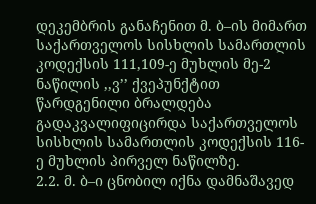დეკემბრის განაჩენით მ. ბ–ის მიმართ საქართველოს სისხლის სამართლის კოდექსის 111,109-ე მუხლის მე-2 ნაწილის ,,ვ’’ ქვეპუნქტით წარდგენილი ბრალდება გადაკვალიფიცირდა საქართველოს სისხლის სამართლის კოდექსის 116-ე მუხლის პირველ ნაწილზე.
2.2. მ. ბ–ი ცნობილ იქნა დამნაშავედ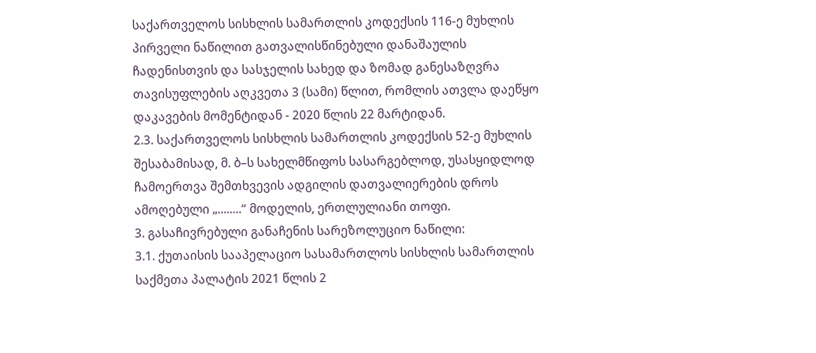საქართველოს სისხლის სამართლის კოდექსის 116-ე მუხლის პირველი ნაწილით გათვალისწინებული დანაშაულის ჩადენისთვის და სასჯელის სახედ და ზომად განესაზღვრა თავისუფლების აღკვეთა 3 (სამი) წლით, რომლის ათვლა დაეწყო დაკავების მომენტიდან - 2020 წლის 22 მარტიდან.
2.3. საქართველოს სისხლის სამართლის კოდექსის 52-ე მუხლის შესაბამისად, მ. ბ–ს სახელმწიფოს სასარგებლოდ, უსასყიდლოდ ჩამოერთვა შემთხვევის ადგილის დათვალიერების დროს ამოღებული „........“ მოდელის, ერთლულიანი თოფი.
3. გასაჩივრებული განაჩენის სარეზოლუციო ნაწილი:
3.1. ქუთაისის სააპელაციო სასამართლოს სისხლის სამართლის საქმეთა პალატის 2021 წლის 2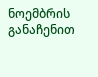ნოემბრის განაჩენით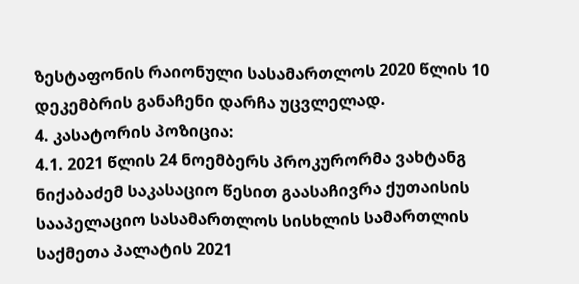ზესტაფონის რაიონული სასამართლოს 2020 წლის 10 დეკემბრის განაჩენი დარჩა უცვლელად.
4. კასატორის პოზიცია:
4.1. 2021 წლის 24 ნოემბერს პროკურორმა ვახტანგ ნიქაბაძემ საკასაციო წესით გაასაჩივრა ქუთაისის სააპელაციო სასამართლოს სისხლის სამართლის საქმეთა პალატის 2021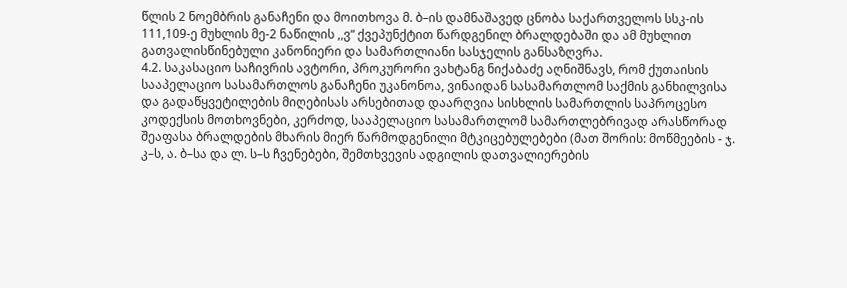წლის 2 ნოემბრის განაჩენი და მოითხოვა მ. ბ–ის დამნაშავედ ცნობა საქართველოს სსკ-ის 111,109-ე მუხლის მე-2 ნაწილის ,,ვ“ ქვეპუნქტით წარდგენილ ბრალდებაში და ამ მუხლით გათვალისწინებული კანონიერი და სამართლიანი სასჯელის განსაზღვრა.
4.2. საკასაციო საჩივრის ავტორი, პროკურორი ვახტანგ ნიქაბაძე აღნიშნავს, რომ ქუთაისის სააპელაციო სასამართლოს განაჩენი უკანონოა, ვინაიდან სასამართლომ საქმის განხილვისა და გადაწყვეტილების მიღებისას არსებითად დაარღვია სისხლის სამართლის საპროცესო კოდექსის მოთხოვნები, კერძოდ, სააპელაციო სასამართლომ სამართლებრივად არასწორად შეაფასა ბრალდების მხარის მიერ წარმოდგენილი მტკიცებულებები (მათ შორის: მოწმეების - ჯ. კ–ს, ა. ბ–სა და ლ. ს–ს ჩვენებები, შემთხვევის ადგილის დათვალიერების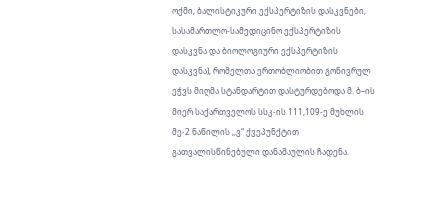ოქმი, ბალისტიკური ექსპერტიზის დასკვნები, სასამართლო-სამედიცინო ექსპერტიზის დასკვნა და ბიოლოგიური ექსპერტიზის დასკვნა), რომელთა ერთობლიობით გონივრულ ეჭვს მიღმა სტანდარტით დასტურდებოდა მ. ბ–ის მიერ საქართველოს სსკ-ის 111,109-ე მუხლის მე-2 ნაწილის ,,ვ“ ქვეპუნქტით გათვალისწინებული დანაშაულის ჩადენა.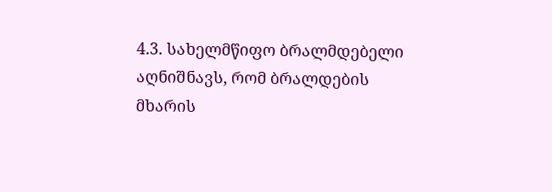4.3. სახელმწიფო ბრალმდებელი აღნიშნავს, რომ ბრალდების მხარის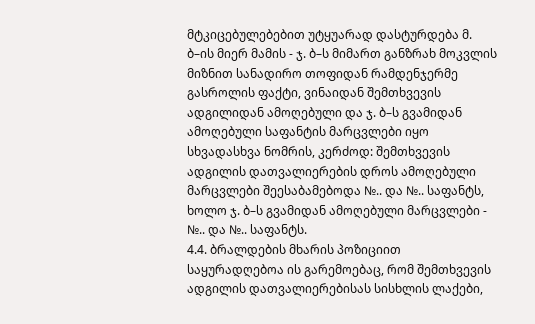მტკიცებულებებით უტყუარად დასტურდება მ. ბ–ის მიერ მამის - ჯ. ბ–ს მიმართ განზრახ მოკვლის მიზნით სანადირო თოფიდან რამდენჯერმე გასროლის ფაქტი, ვინაიდან შემთხვევის ადგილიდან ამოღებული და ჯ. ბ–ს გვამიდან ამოღებული საფანტის მარცვლები იყო სხვადასხვა ნომრის, კერძოდ: შემთხვევის ადგილის დათვალიერების დროს ამოღებული მარცვლები შეესაბამებოდა №.. და №.. საფანტს, ხოლო ჯ. ბ–ს გვამიდან ამოღებული მარცვლები - №.. და №.. საფანტს.
4.4. ბრალდების მხარის პოზიციით საყურადღებოა ის გარემოებაც, რომ შემთხვევის ადგილის დათვალიერებისას სისხლის ლაქები,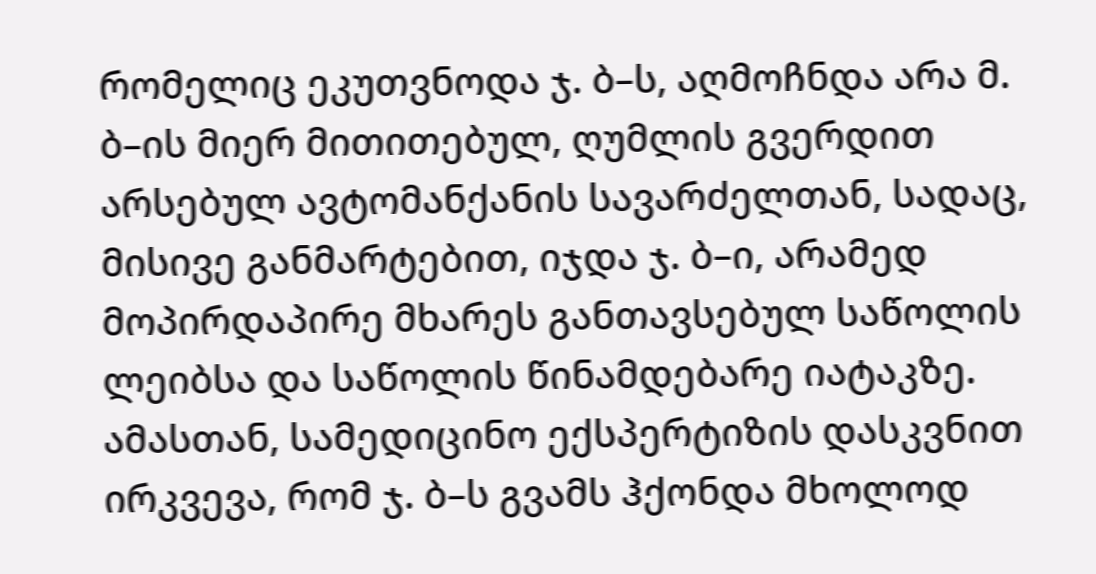რომელიც ეკუთვნოდა ჯ. ბ–ს, აღმოჩნდა არა მ. ბ–ის მიერ მითითებულ, ღუმლის გვერდით არსებულ ავტომანქანის სავარძელთან, სადაც, მისივე განმარტებით, იჯდა ჯ. ბ–ი, არამედ მოპირდაპირე მხარეს განთავსებულ საწოლის ლეიბსა და საწოლის წინამდებარე იატაკზე. ამასთან, სამედიცინო ექსპერტიზის დასკვნით ირკვევა, რომ ჯ. ბ–ს გვამს ჰქონდა მხოლოდ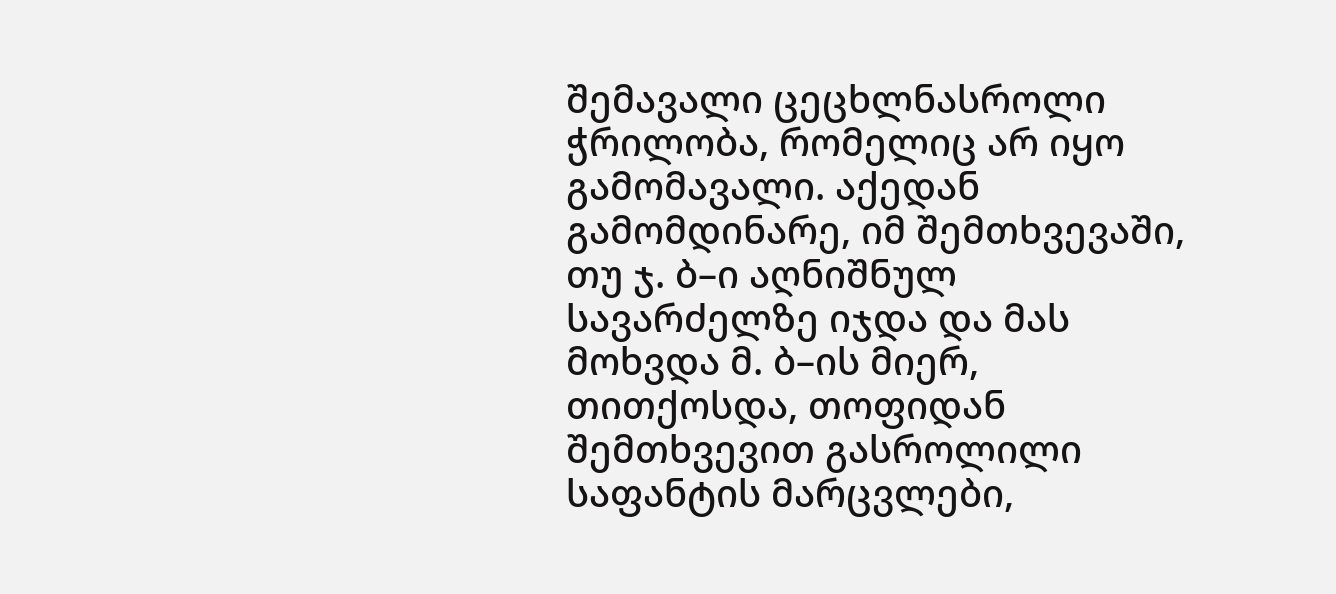შემავალი ცეცხლნასროლი ჭრილობა, რომელიც არ იყო გამომავალი. აქედან გამომდინარე, იმ შემთხვევაში, თუ ჯ. ბ–ი აღნიშნულ სავარძელზე იჯდა და მას მოხვდა მ. ბ–ის მიერ, თითქოსდა, თოფიდან შემთხვევით გასროლილი საფანტის მარცვლები,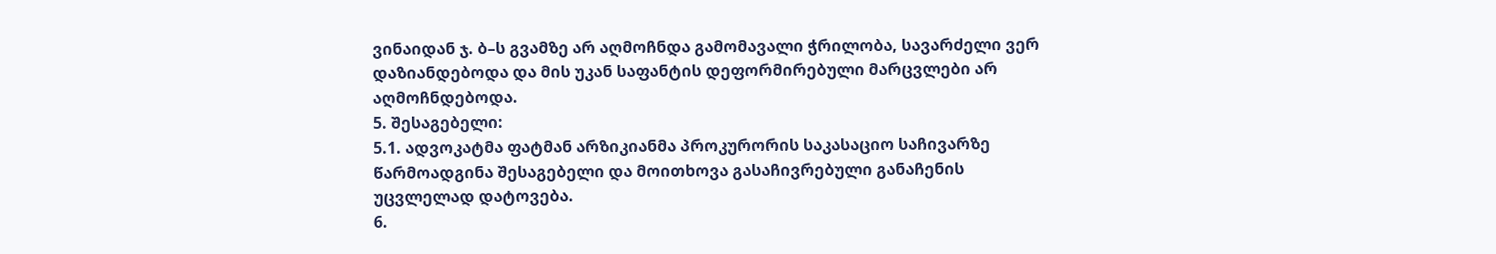ვინაიდან ჯ. ბ–ს გვამზე არ აღმოჩნდა გამომავალი ჭრილობა, სავარძელი ვერ დაზიანდებოდა და მის უკან საფანტის დეფორმირებული მარცვლები არ აღმოჩნდებოდა.
5. შესაგებელი:
5.1. ადვოკატმა ფატმან არზიკიანმა პროკურორის საკასაციო საჩივარზე წარმოადგინა შესაგებელი და მოითხოვა გასაჩივრებული განაჩენის უცვლელად დატოვება.
6.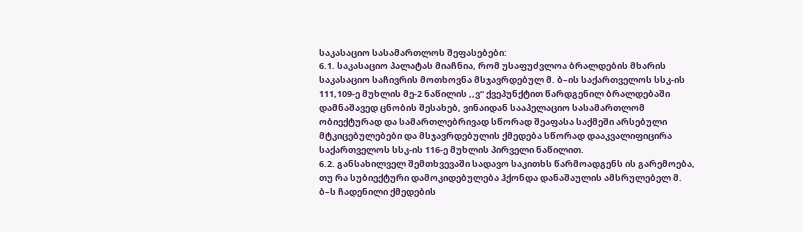საკასაციო სასამართლოს შეფასებები:
6.1. საკასაციო პალატას მიაჩნია, რომ უსაფუძვლოა ბრალდების მხარის საკასაციო საჩივრის მოთხოვნა მსჯავრდებულ მ. ბ–ის საქართველოს სსკ-ის 111,109-ე მუხლის მე-2 ნაწილის ,,ვ“ ქვეპუნქტით წარდგენილ ბრალდებაში დამნაშავედ ცნობის შესახებ, ვინაიდან სააპელაციო სასამართლომ ობიექტურად და სამართლებრივად სწორად შეაფასა საქმეში არსებული მტკიცებულებები და მსჯავრდებულის ქმედება სწორად დააკვალიფიცირა საქართველოს სსკ-ის 116-ე მუხლის პირველი ნაწილით.
6.2. განსახილველ შემთხვევაში სადავო საკითხს წარმოადგენს ის გარემოება, თუ რა სუბიექტური დამოკიდებულება ჰქონდა დანაშაულის ამსრულებელ მ. ბ–ს ჩადენილი ქმედების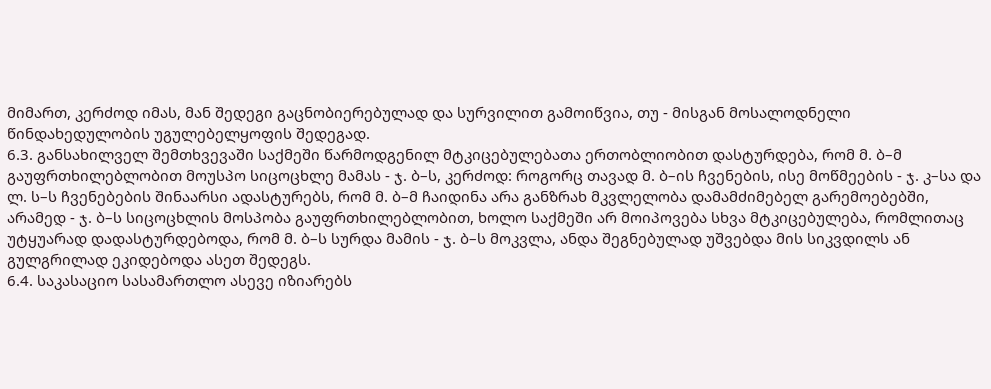მიმართ, კერძოდ იმას, მან შედეგი გაცნობიერებულად და სურვილით გამოიწვია, თუ - მისგან მოსალოდნელი წინდახედულობის უგულებელყოფის შედეგად.
6.3. განსახილველ შემთხვევაში საქმეში წარმოდგენილ მტკიცებულებათა ერთობლიობით დასტურდება, რომ მ. ბ–მ გაუფრთხილებლობით მოუსპო სიცოცხლე მამას - ჯ. ბ–ს, კერძოდ: როგორც თავად მ. ბ–ის ჩვენების, ისე მოწმეების - ჯ. კ–სა და ლ. ს–ს ჩვენებების შინაარსი ადასტურებს, რომ მ. ბ–მ ჩაიდინა არა განზრახ მკვლელობა დამამძიმებელ გარემოებებში, არამედ - ჯ. ბ–ს სიცოცხლის მოსპობა გაუფრთხილებლობით, ხოლო საქმეში არ მოიპოვება სხვა მტკიცებულება, რომლითაც უტყუარად დადასტურდებოდა, რომ მ. ბ–ს სურდა მამის - ჯ. ბ–ს მოკვლა, ანდა შეგნებულად უშვებდა მის სიკვდილს ან გულგრილად ეკიდებოდა ასეთ შედეგს.
6.4. საკასაციო სასამართლო ასევე იზიარებს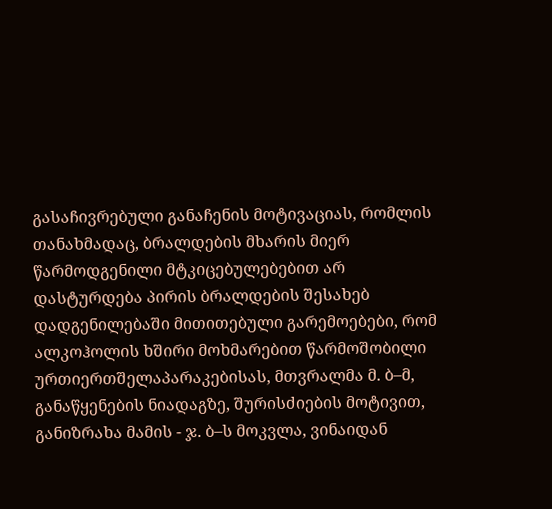გასაჩივრებული განაჩენის მოტივაციას, რომლის თანახმადაც, ბრალდების მხარის მიერ წარმოდგენილი მტკიცებულებებით არ დასტურდება პირის ბრალდების შესახებ დადგენილებაში მითითებული გარემოებები, რომ ალკოჰოლის ხშირი მოხმარებით წარმოშობილი ურთიერთშელაპარაკებისას, მთვრალმა მ. ბ–მ, განაწყენების ნიადაგზე, შურისძიების მოტივით, განიზრახა მამის - ჯ. ბ–ს მოკვლა, ვინაიდან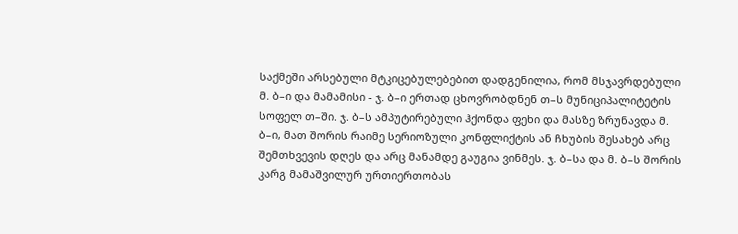საქმეში არსებული მტკიცებულებებით დადგენილია, რომ მსჯავრდებული მ. ბ–ი და მამამისი - ჯ. ბ–ი ერთად ცხოვრობდნენ თ–ს მუნიციპალიტეტის სოფელ თ–ში. ჯ. ბ–ს ამპუტირებული ჰქონდა ფეხი და მასზე ზრუნავდა მ. ბ–ი, მათ შორის რაიმე სერიოზული კონფლიქტის ან ჩხუბის შესახებ არც შემთხვევის დღეს და არც მანამდე გაუგია ვინმეს. ჯ. ბ–სა და მ. ბ–ს შორის კარგ მამაშვილურ ურთიერთობას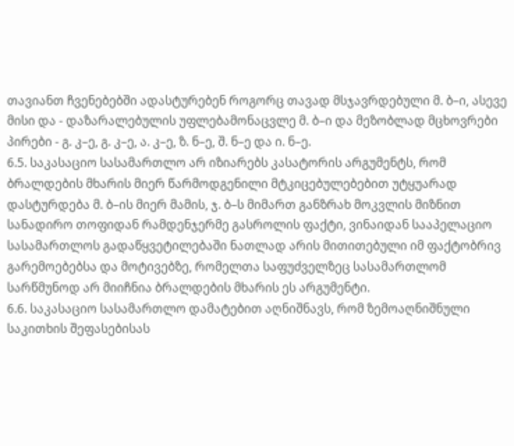თავიანთ ჩვენებებში ადასტურებენ როგორც თავად მსჯავრდებული მ. ბ–ი, ასევე მისი და - დაზარალებულის უფლებამონაცვლე მ. ბ–ი და მეზობლად მცხოვრები პირები - გ. კ–ე, გ. კ–ე, ა. კ–ე, ზ. ნ–ე, შ. ნ–ე და ი. ნ–ე.
6.5. საკასაციო სასამართლო არ იზიარებს კასატორის არგუმენტს, რომ ბრალდების მხარის მიერ წარმოდგენილი მტკიცებულებებით უტყუარად დასტურდება მ. ბ–ის მიერ მამის, ჯ. ბ–ს მიმართ განზრახ მოკვლის მიზნით სანადირო თოფიდან რამდენჯერმე გასროლის ფაქტი, ვინაიდან სააპელაციო სასამართლოს გადაწყვეტილებაში ნათლად არის მითითებული იმ ფაქტობრივ გარემოებებსა და მოტივებზე, რომელთა საფუძველზეც სასამართლომ სარწმუნოდ არ მიიჩნია ბრალდების მხარის ეს არგუმენტი.
6.6. საკასაციო სასამართლო დამატებით აღნიშნავს, რომ ზემოაღნიშნული საკითხის შეფასებისას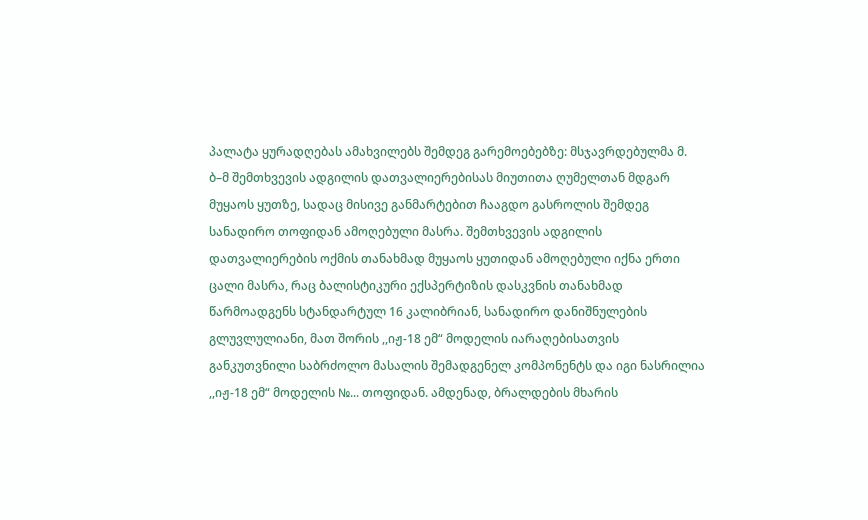პალატა ყურადღებას ამახვილებს შემდეგ გარემოებებზე: მსჯავრდებულმა მ. ბ–მ შემთხვევის ადგილის დათვალიერებისას მიუთითა ღუმელთან მდგარ მუყაოს ყუთზე, სადაც მისივე განმარტებით ჩააგდო გასროლის შემდეგ სანადირო თოფიდან ამოღებული მასრა. შემთხვევის ადგილის დათვალიერების ოქმის თანახმად მუყაოს ყუთიდან ამოღებული იქნა ერთი ცალი მასრა, რაც ბალისტიკური ექსპერტიზის დასკვნის თანახმად წარმოადგენს სტანდარტულ 16 კალიბრიან, სანადირო დანიშნულების გლუვლულიანი, მათ შორის ,,იჟ-18 ემ“ მოდელის იარაღებისათვის განკუთვნილი საბრძოლო მასალის შემადგენელ კომპონენტს და იგი ნასრილია ,,იჟ-18 ემ“ მოდელის №... თოფიდან. ამდენად, ბრალდების მხარის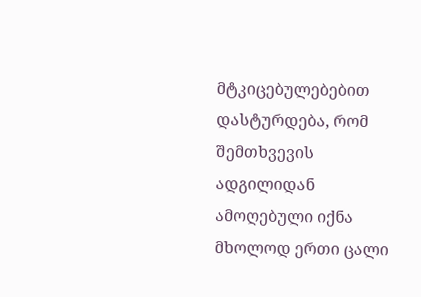მტკიცებულებებით დასტურდება, რომ შემთხვევის ადგილიდან ამოღებული იქნა მხოლოდ ერთი ცალი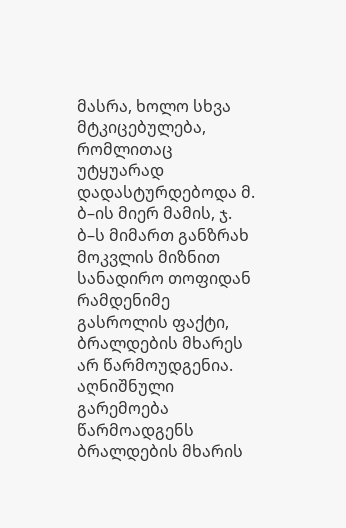მასრა, ხოლო სხვა მტკიცებულება, რომლითაც უტყუარად დადასტურდებოდა მ. ბ–ის მიერ მამის, ჯ. ბ–ს მიმართ განზრახ მოკვლის მიზნით სანადირო თოფიდან რამდენიმე გასროლის ფაქტი, ბრალდების მხარეს არ წარმოუდგენია. აღნიშნული გარემოება წარმოადგენს ბრალდების მხარის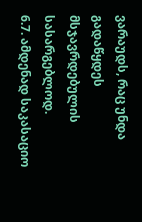ვარაუდს, რაც უნდა გადაწყდეს მსჯავრდებულის სასარგებლოდ.
6.7. ამდენად საკასაციო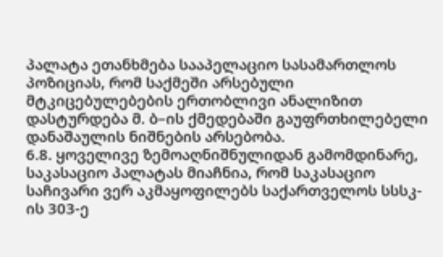პალატა ეთანხმება სააპელაციო სასამართლოს პოზიციას, რომ საქმეში არსებული მტკიცებულებების ერთობლივი ანალიზით დასტურდება მ. ბ–ის ქმედებაში გაუფრთხილებელი დანაშაულის ნიშნების არსებობა.
6.8. ყოველივე ზემოაღნიშნულიდან გამომდინარე, საკასაციო პალატას მიაჩნია, რომ საკასაციო საჩივარი ვერ აკმაყოფილებს საქართველოს სსსკ-ის 303-ე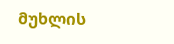მუხლის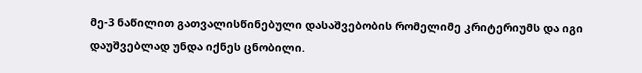მე-3 ნაწილით გათვალისწინებული დასაშვებობის რომელიმე კრიტერიუმს და იგი დაუშვებლად უნდა იქნეს ცნობილი.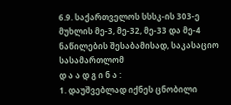6.9. საქართველოს სსსკ-ის 303-ე მუხლის მე-3, მე-32, მე-33 და მე-4 ნაწილების შესაბამისად, საკასაციო სასამართლომ
დ ა ა დ გ ი ნ ა :
1. დაუშვებლად იქნეს ცნობილი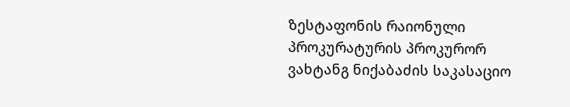ზესტაფონის რაიონული პროკურატურის პროკურორ ვახტანგ ნიქაბაძის საკასაციო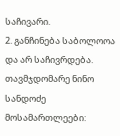საჩივარი.
2. განჩინება საბოლოოა და არ საჩივრდება.
თავმჯდომარე ნინო სანდოძე
მოსამართლეები: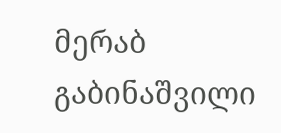მერაბ გაბინაშვილი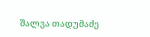შალვა თადუმაძე